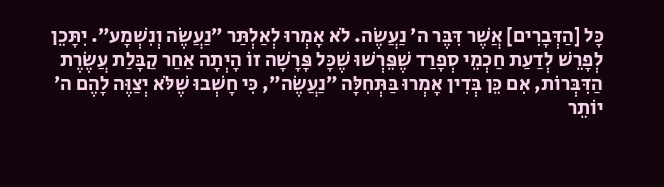כָּל [הַדְּבָרִים] אֲשֶׁר דִּבֶּר ה׳ נַעֲשֶׂה. לֹא אָמְרוּ לְאַלְתַּר ״נַעֲשֶׂה וְנִשְׁמָע״. יִתָּכֵן לְפָרֵשׁ לְדַעַת חַכְמֵי סְפָרַד שֶׁפֵּרְשׁוּ שֶׁכָּל פָּרָשָׁה זוֹ הָיְתָה אַחַר קַבָּלַת עֲשֶׂרֶת הַדִּבְּרוֹת, אִם כֵּן בְּדִין אָמְרוּ בַּתְּחִלָּה ״נַעֲשֶׂה״, כִּי חָשְׁבוּ שֶׁלֹּא יְצַוֶּה לָהֶם ה׳ יוֹתֵר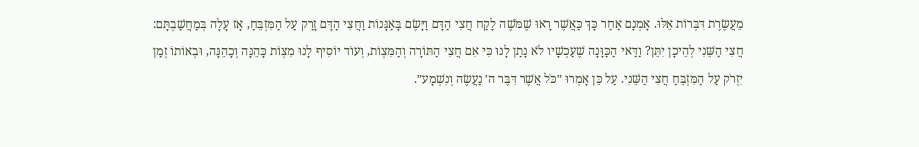מֵעֲשֶׂרֶת דִּבְּרוֹת אֵלּוּ. אָמְנָם אַחַר כָּךְ כַּאֲשֶׁר רָאוּ שֶׁמֹּשֶׁה לָקַח חֲצִי הַדָּם וַיָּשֶׂם בָּאַגָּנוֹת וַחֲצִי הַדָּם זָרַק עַל הַמִּזְבֵּחַ, אָז עָלָה בְּמַחֲשַׁבְתָּם: חֲצִי הַשֵּׁנִי לְהֵיכָן יִתֵּן? וַדַּאי הַכַּוָּנָה שֶׁעַכְשָׁיו לֹא נָתַן לָנוּ כִּי אִם חֲצִי הַתּוֹרָה וְהַמִּצְוֹת, וְעוֹד יוֹסִיף לָנוּ מִצְוֹת כָּהֵנָּה וְכָהֵנָּה, וּבְאוֹתוֹ זְמַן יִזְרֹק עַל הַמִּזְבֵּחַ חֲצִי הַשֵּׁנִי. עַל כֵּן אָמְרוּ ״כֹּל אֲשֶׁר דִּבֶּר ה׳ נַעֲשֶׂה וְנִשְׁמָע״.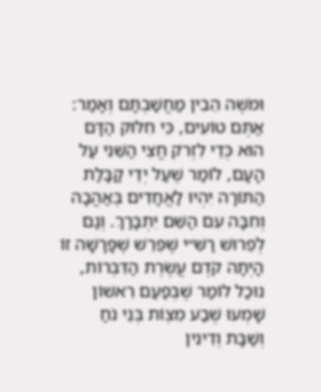וּמֹשֶׁה הֵבִין מַחֲשַׁבְתָּם וְאָמַר: אַתֶּם טוֹעִים, כִּי חִלּוּק הַדָּם הוּא כְּדֵי לִזְרֹק חֲצִי הַשֵּׁנִי עַל הָעָם, לוֹמַר שֶׁעַל יְדֵי קַבָּלַת הַתּוֹרָה יִהְיוּ לַאֲחָדִים בְּאַהֲבָה וְחִבָּה עִם הַשֵּׁם יִתְבָּרַךְ. וְגַם לְפֵרוּשׁ רַשִּׁ״י שֶׁפֵּרֵשׁ שֶׁפָּרָשָׁה זוֹ הָיְתָה קֹדֶם עֲשֶׂרֶת הַדִּבְּרוֹת, נוּכַל לוֹמַר שֶׁבְּפַעַם רִאשׁוֹן שָׁמְעוּ שֶׁבַע מִצְוֹת בְּנֵי נֹחַ וְשַׁבָּת וְדִינִין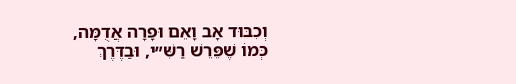וְכִבּוּד אָב וָאֵם וּפָרָה אֲדֻמָּה, כְּמוֹ שֶׁפֵּרֵשׁ רַשִּׁ״י, וּבַדֶּרֶךְ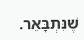שֶׁנִּתְבָּאֵר.